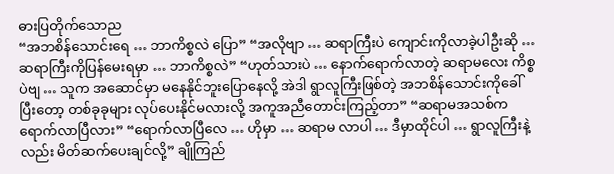ဓားပြတိုက်သောည
“အဘစိန်သောင်းရေ … ဘာကိစ္စလဲ ပြော” “အလိုဗျာ … ဆရာကြီးပဲ ကျောင်းကိုလာခဲ့ပါဦးဆို … ဆရာကြီးကိုပြန်မေးရမှာ … ဘာကိစ္စလဲ” “ဟုတ်သားပဲ … နောက်ရောက်လာတဲ့ ဆရာမလေး ကိစ္စပဲဗျ … သူက အဆောင်မှာ မနေနိုင်ဘူးပြောနေလို့ အဲဒါ ရွာလူကြီးဖြစ်တဲ့ အဘစိန်သောင်းကိုခေါ်ပြီးတော့ တစ်ခုခုများ လုပ်ပေးနိုင်မလားလို့ အကူအညီတောင်းကြည့်တာ” “ဆရာမအသစ်က ရောက်လာပြီလား” “ရောက်လာပြီလေ … ဟိုမှာ … ဆရာမ လာပါ … ဒီမှာထိုင်ပါ … ရွာလူကြီးနဲ့လည်း မိတ်ဆက်ပေးချင်လို့” ချိုကြည်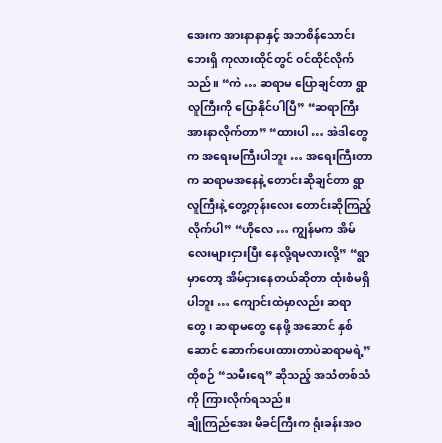အေးက အားနာနာနှင့် အဘစိန်သောင်းဘေးရှိ ကုလားထိုင်တွင် ဝင်ထိုင်လိုက်သည်။ “ကဲ … ဆရာမ ပြောချင်တာ ရွာလူကြီးကို ပြောနိုင်ပါပြီ” “ဆရာကြီး အားနာလိုက်တာ” “ထားပါ … အဲဒါတွေက အရေးမကြီးပါဘူး … အရေးကြီးတာက ဆရာမအနေနဲ့ တောင်းဆိုချင်တာ ရွာလူကြီးနဲ့ တွေ့တုန်းလေး တောင်းဆိုကြည့်လိုက်ပါ” “ဟိုလေ … ကျွန်မက အိမ်လေးများငှားပြီး နေလို့ရမလားလို့” “ရွာမှာတော့ အိမ်ငှားနေတယ်ဆိုတာ ထုံးစံမရှိပါဘူး … ကျောင်းထဲမှာလည်း ဆရာတွေ၊ ဆရာမတွေ နေဖို့ အဆောင် နှစ်ဆောင် ဆောက်ပေးထားတာပဲဆရာမရဲ့” ထိုစဉ် “သမီးရေ” ဆိုသည့် အသံတစ်သံကို ကြားလိုက်ရသည်။
ချိုကြည်အေး မိခင်ကြီးက ရုံးခန်းအဝ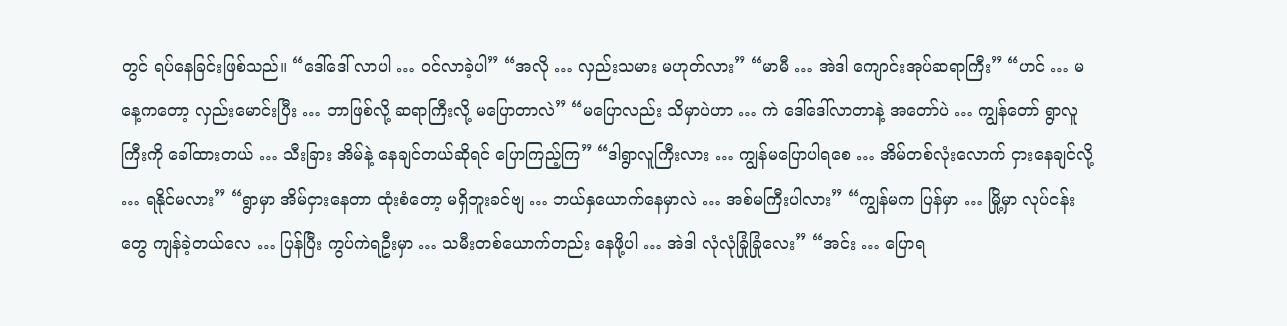တွင် ရပ်နေခြင်းဖြစ်သည်။ “ဒေါ်ဒေါ် လာပါ … ဝင်လာခဲ့ပါ” “အလို … လှည်းသမား မဟုတ်လား” “မာမီ … အဲဒါ ကျောင်းအုပ်ဆရာကြီး” “ဟင် … မနေ့ကတော့ လှည်းမောင်းပြီး … ဘာဖြစ်လို့ ဆရာကြီးလို့ မပြောတာလဲ” “မပြောလည်း သိမှာပဲဟာ … ကဲ ဒေါ်ဒေါ်လာတာနဲ့ အတော်ပဲ … ကျွန်တော် ရွာလူကြီးကို ခေါ်ထားတယ် … သီးခြား အိမ်နဲ့ နေချင်တယ်ဆိုရင် ပြောကြည့်ကြ” “ဒါရွာလူကြီးလား … ကျွန်မပြောပါရစေ … အိမ်တစ်လုံးလောက် ငှားနေချင်လို့ … ရနိုင်မလား” “ရွာမှာ အိမ်ငှားနေတာ ထုံးစံတော့ မရှိဘူးခင်ဗျ … ဘယ်နှယောက်နေမှာလဲ … အစ်မကြီးပါလား” “ကျွန်မက ပြန်မှာ … မြို့မှာ လုပ်ငန်းတွေ ကျန်ခဲ့တယ်လေ … ပြန်ပြီး ကွပ်ကဲရဦးမှာ … သမီးတစ်ယောက်တည်း နေဖို့ပါ … အဲဒါ လုံလုံခြုံခြုံလေး” “အင်း … ပြောရ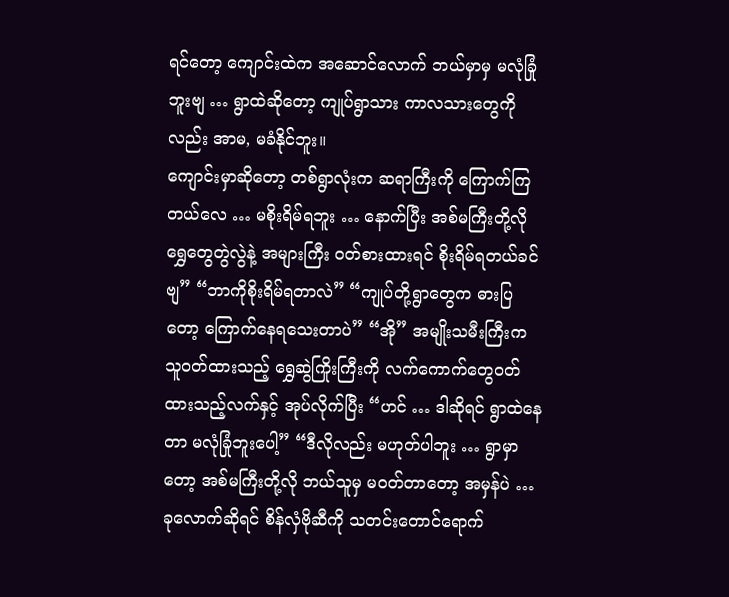ရင်တော့ ကျောင်းထဲက အဆောင်လောက် ဘယ်မှာမှ မလုံခြုံဘူးဗျ … ရွာထဲဆိုတော့ ကျုပ်ရွာသား ကာလသားတွေကိုလည်း အာမ, မခံနိုင်ဘူး။
ကျောင်းမှာဆိုတော့ တစ်ရွာလုံးက ဆရာကြီးကို ကြောက်ကြတယ်လေ … မစိုးရိမ်ရဘူး … နောက်ပြီး အစ်မကြီးတို့လို ရွှေတွေတွဲလွဲနဲ့ အများကြီး ဝတ်စားထားရင် စိုးရိမ်ရတယ်ခင်ဗျ” “ဘာကိုစိုးရိမ်ရတာလဲ” “ကျုပ်တို့ရွာတွေက ဓားပြတော့ ကြောက်နေရသေးတာပဲ” “အို” အမျိုးသမီးကြီးက သူဝတ်ထားသည့် ရွှေဆွဲကြိုးကြီးကို လက်ကောက်တွေဝတ်ထားသည့်လက်နှင့် အုပ်လိုက်ပြီး “ဟင် … ဒါဆိုရင် ရွာထဲနေတာ မလုံခြုံဘူးပေါ့” “ဒီလိုလည်း မဟုတ်ပါဘူး … ရွာမှာတော့ အစ်မကြီးတို့လို ဘယ်သူမှ မဝတ်တာတော့ အမှန်ပဲ … ခုလောက်ဆိုရင် စိန်လှံဗိုဆီကို သတင်းတောင်ရောက်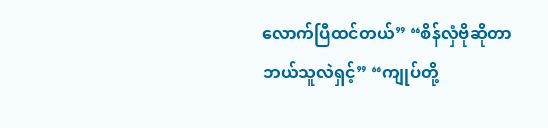လောက်ပြီထင်တယ်” “စိန်လှံဗိုဆိုတာ ဘယ်သူလဲရှင့်” “ကျုပ်တို့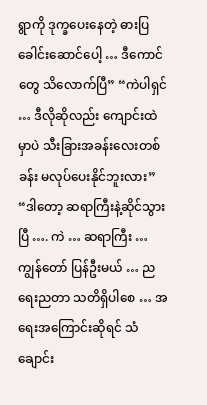ရွာကို ဒုက္ခပေးနေတဲ့ ဓားပြခေါင်းဆောင်ပေါ့ … ဒီကောင်တွေ သိလောက်ပြီ” “ကဲပါရှင် … ဒီလိုဆိုလည်း ကျောင်းထဲမှာပဲ သီးခြားအခန်းလေးတစ်ခန်း မလုပ်ပေးနိုင်ဘူးလား” “ဒါတော့ ဆရာကြီးနဲ့ဆိုင်သွားပြီ …. ကဲ … ဆရာကြီး … ကျွန်တော် ပြန်ဦးမယ် … ညရေးညတာ သတိရှိပါစေ … အရေးအကြောင်းဆိုရင် သံချောင်း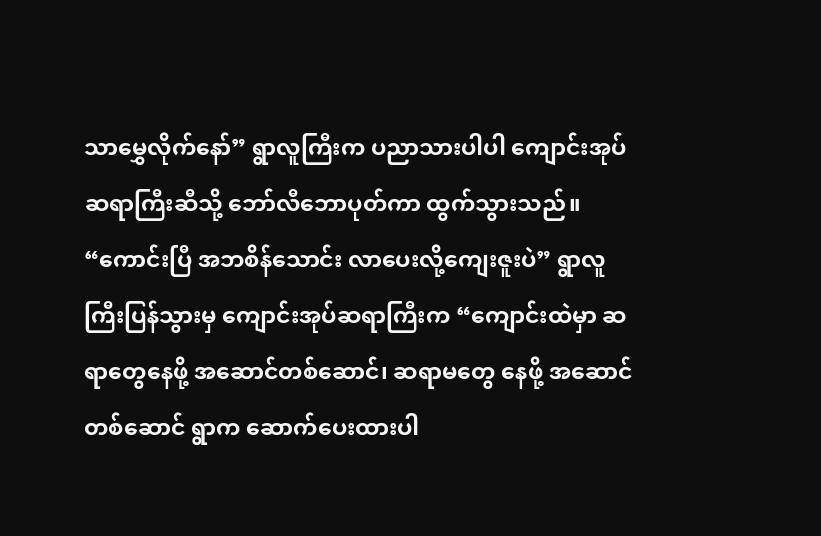သာမွှေလိုက်နော်” ရွာလူကြီးက ပညာသားပါပါ ကျောင်းအုပ်ဆရာကြီးဆီသို့ ဘော်လီဘောပုတ်ကာ ထွက်သွားသည်။ “ကောင်းပြီ အဘစိန်သောင်း လာပေးလို့ကျေးဇူးပဲ” ရွာလူကြီးပြန်သွားမှ ကျောင်းအုပ်ဆရာကြီးက “ကျောင်းထဲမှာ ဆရာတွေနေဖို့ အဆောင်တစ်ဆောင်၊ ဆရာမတွေ နေဖို့ အဆောင်တစ်ဆောင် ရွာက ဆောက်ပေးထားပါ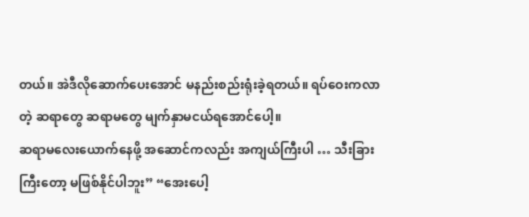တယ်။ အဲဒီလိုဆောက်ပေးအောင် မနည်းစည်းရုံးခဲ့ရတယ်။ ရပ်ဝေးကလာတဲ့ ဆရာတွေ ဆရာမတွေ မျက်နှာမငယ်ရအောင်ပေါ့။
ဆရာမလေးယောက်နေဖို့ အဆောင်ကလည်း အကျယ်ကြီးပါ … သီးခြား ကြီးတော့ မဖြစ်နိုင်ပါဘူး” “အေးပေါ့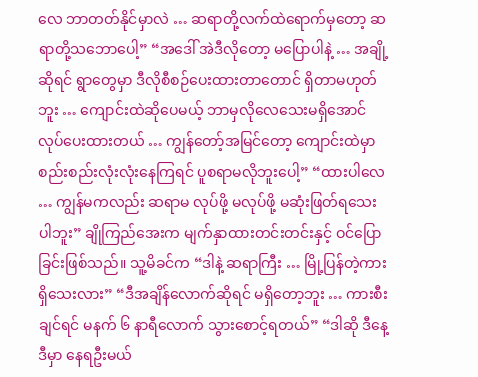လေ ဘာတတ်နိုင်မှာလဲ … ဆရာတို့လက်ထဲရောက်မှတော့ ဆရာတို့သဘောပေါ့” “အဒေါ် အဲဒီလိုတော့ မပြောပါနဲ့ … အချို့ဆိုရင် ရွာတွေမှာ ဒီလိုစီစဉ်ပေးထားတာတောင် ရှိတာမဟုတ်ဘူး … ကျောင်းထဲဆိုပေမယ့် ဘာမှလိုလေသေးမရှိအောင် လုပ်ပေးထားတယ် … ကျွန်တော့်အမြင်တော့ ကျောင်းထဲမှာ စည်းစည်းလုံးလုံးနေကြရင် ပူစရာမလိုဘူးပေါ့” “ထားပါလေ … ကျွန်မကလည်း ဆရာမ လုပ်ဖို့ မလုပ်ဖို့ မဆုံးဖြတ်ရသေးပါဘူး” ချိုကြည်အေးက မျက်နှာထားတင်းတင်းနှင့် ဝင်ပြောခြင်းဖြစ်သည်။ သူ့မိခင်က “ဒါနဲ့ ဆရာကြီး … မြို့ပြန်တဲ့ကားရှိသေးလား” “ဒီအချိန်လောက်ဆိုရင် မရှိတော့ဘူး … ကားစီးချင်ရင် မနက် ၆ နာရီလောက် သွားစောင့်ရတယ်” “ဒါဆို ဒီနေ့ ဒီမှာ နေရဦးမယ်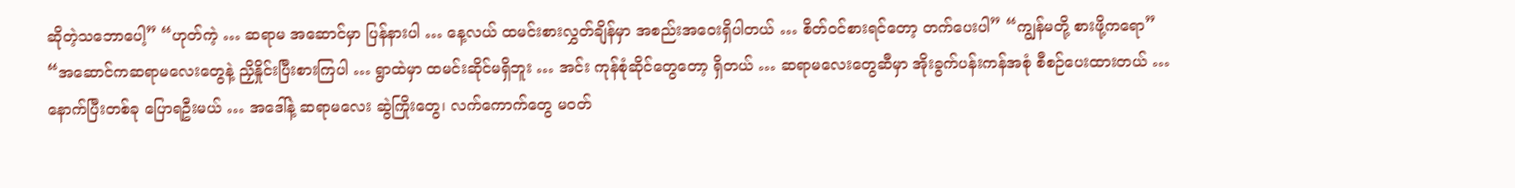ဆိုတဲ့သဘောပေါ့” “ဟုတ်ကဲ့ … ဆရာမ အဆောင်မှာ ပြန်နားပါ … နေ့လယ် ထမင်းစားလွှတ်ချိန်မှာ အစည်းအဝေးရှိပါတယ် … စိတ်ဝင်စားရင်တော့ တက်ပေးပါ” “ကျွန်မတို့ စားဖို့ကရော” “အဆောင်ကဆရာမလေးတွေနဲ့ ညှိနှိုင်းပြီးစားကြပါ … ရွာထဲမှာ ထမင်းဆိုင်မရှိဘူး … အင်း ကုန်စုံဆိုင်တွေတော့ ရှိတယ် … ဆရာမလေးတွေဆီမှာ အိုးခွက်ပန်းကန်အစုံ စီစဉ်ပေးထားတယ် … နောက်ပြီးတစ်ခု ပြောရဦးမယ် … အဒေါ်နဲ့ ဆရာမလေး ဆွဲကြိုးတွေ၊ လက်ကောက်တွေ မဝတ်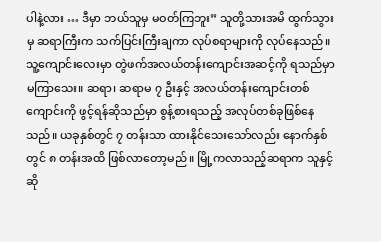ပါနဲ့လား … ဒီမှာ ဘယ်သူမှ မဝတ်ကြဘူး” သူတို့သားအမိ ထွက်သွားမှ ဆရာကြီးက သက်ပြင်းကြီးချကာ လုပ်စရာများကို လုပ်နေသည်။
သူ့ကျောင်းလေးမှာ တွဲဖက်အလယ်တန်းကျောင်းအဆင့်ကို ရသည်မှာ မကြာသေး။ ဆရာ၊ ဆရာမ ၇ ဦးနှင့် အလယ်တန်းကျောင်းတစ်ကျောင်းကို ဖွင့်ရန်ဆိုသည်မှာ စွန့်စားရသည့် အလုပ်တစ်ခုဖြစ်နေသည်။ ယခုနှစ်တွင် ၇ တန်းသာ ထားနိုင်သေးသော်လည်း နောက်နှစ်တွင် ၈ တန်းအထိ ဖြစ်လာတော့မည်။ မြို့ကလာသည့်ဆရာက သူနှင့်ဆို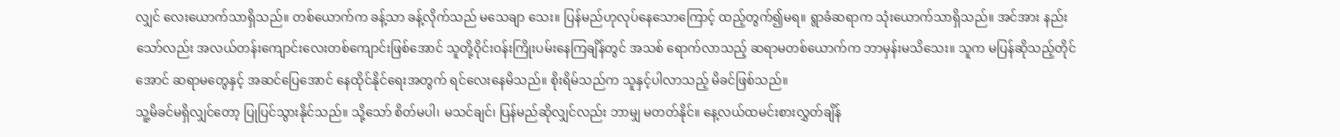လျှင် လေးယောက်သာရှိသည်။ တစ်ယောက်က ခန့်သာ ခန့်လိုက်သည် မသေချာ သေး။ ပြန်မည်ဟုလုပ်နေသောကြောင့် ထည့်တွက်၍မရ။ ရွာခံဆရာက သုံးယောက်သာရှိသည်။ အင်အား နည်းသော်လည်း အလယ်တန်းကျောင်းလေးတစ်ကျောင်းဖြစ်အောင် သူတို့ဝိုင်းဝန်းကြိုးပမ်းနေကြချိန်တွင် အသစ် ရောက်လာသည့် ဆရာမတစ်ယောက်က ဘာမှန်းမသိသေး။ သူက မပြန်ဆိုသည့်တိုင်အောင် ဆရာမတွေနှင့် အဆင်ပြေအောင် နေထိုင်နိုင်ရေးအတွက် ရင်လေးနေမိသည်။ စိုးရိမ်သည်က သူနှင့်ပါလာသည့် မိခင်ဖြစ်သည်။
သူ့မိခင်မရှိလျှင်တော့ ပြုပြင်သွားနိုင်သည်။ သို့သော် စိတ်မပါ၊ မသင်ချင်၊ ပြန်မည်ဆိုလျှင်လည်း ဘာမျှ မတတ်နိုင်။ နေ့လယ်ထမင်းစားလွှတ်ချိန်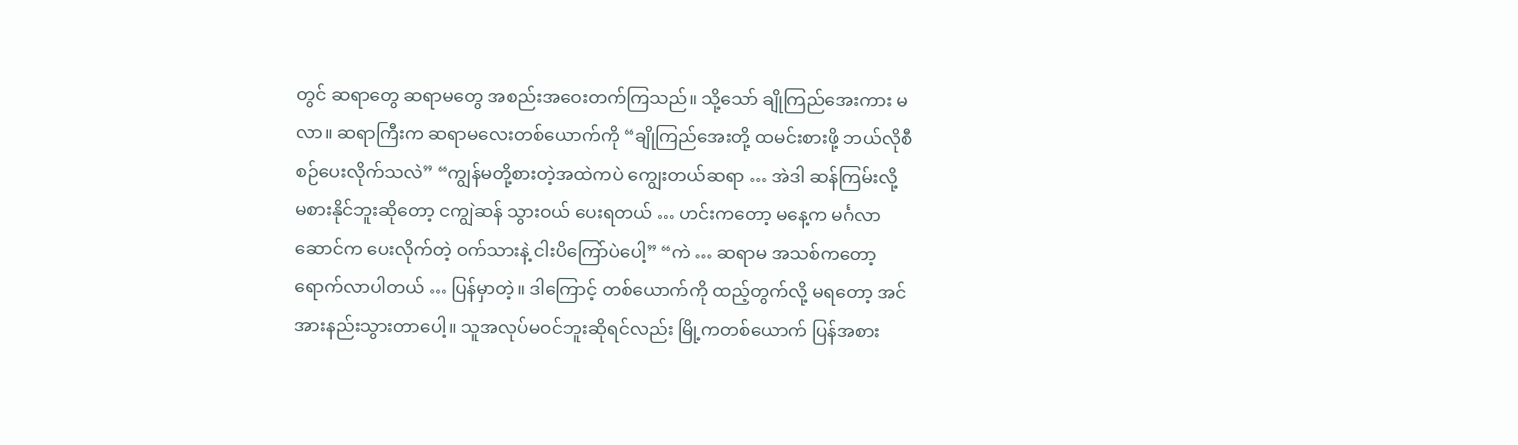တွင် ဆရာတွေ ဆရာမတွေ အစည်းအဝေးတက်ကြသည်။ သို့သော် ချိုကြည်အေးကား မလာ။ ဆရာကြီးက ဆရာမလေးတစ်ယောက်ကို “ချိုကြည်အေးတို့ ထမင်းစားဖို့ ဘယ်လိုစီစဉ်ပေးလိုက်သလဲ” “ကျွန်မတို့စားတဲ့အထဲကပဲ ကျွေးတယ်ဆရာ … အဲဒါ ဆန်ကြမ်းလို့ မစားနိုင်ဘူးဆိုတော့ ငကျွဲဆန် သွားဝယ် ပေးရတယ် … ဟင်းကတော့ မနေ့က မင်္ဂလာဆောင်က ပေးလိုက်တဲ့ ဝက်သားနဲ့ ငါးပိကြော်ပဲပေါ့” “ကဲ … ဆရာမ အသစ်ကတော့ ရောက်လာပါတယ် … ပြန်မှာတဲ့။ ဒါကြောင့် တစ်ယောက်ကို ထည့်တွက်လို့ မရတော့ အင်အားနည်းသွားတာပေါ့။ သူအလုပ်မဝင်ဘူးဆိုရင်လည်း မြို့ကတစ်ယောက် ပြန်အစား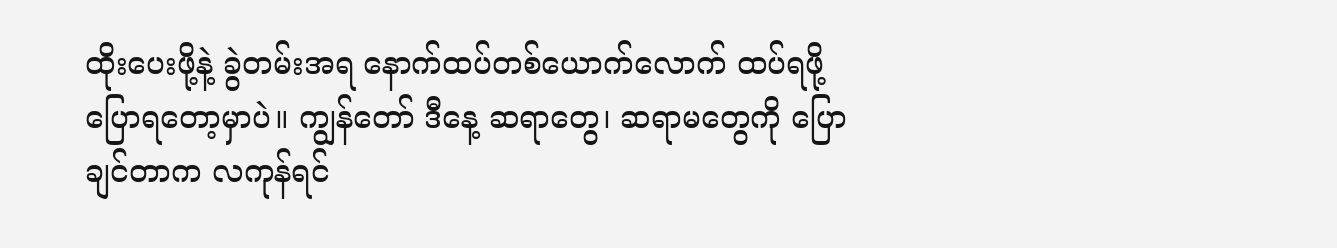ထိုးပေးဖို့နဲ့ ခွဲတမ်းအရ နောက်ထပ်တစ်ယောက်လောက် ထပ်ရဖို့ ပြောရတော့မှာပဲ။ ကျွန်တော် ဒီနေ့ ဆရာတွေ၊ ဆရာမတွေကို ပြောချင်တာက လကုန်ရင်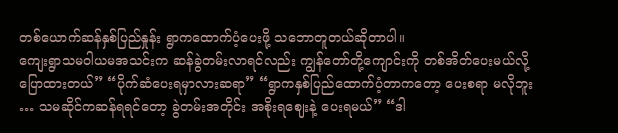တစ်ယောက်ဆန်နှစ်ပြည်နှုန်း ရွာကထောက်ပံ့ပေးဖို့ သဘောတူတယ်ဆိုတာပါ။
ကျေးရွာသမဝါယမအသင်းက ဆန်ခွဲတမ်းလာရင်လည်း ကျွန်တော်တို့ကျောင်းကို တစ်အိတ်ပေးမယ်လို့ ပြောထားတယ်” “ပိုက်ဆံပေးရမှာလားဆရာ” “ရွာကနှစ်ပြည်ထောက်ပံ့တာကတော့ ပေးစရာ မလိုဘူး … သမဆိုင်ကဆန်ရရင်တော့ ခွဲတမ်းအတိုင်း အစိုးရဈေးနဲ့ ပေးရမယ်” “ဒါ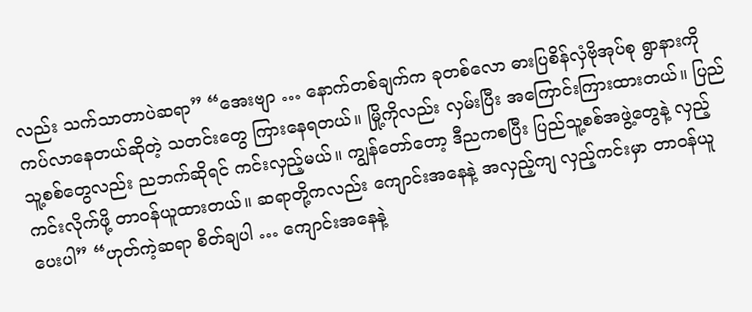လည်း သက်သာတာပဲဆရာ” “အေးဗျာ … နောက်တစ်ချက်က ခုတစ်လော ဓားပြစိန်လှံဗိုအုပ်စု ရွာနားကိုကပ်လာနေတယ်ဆိုတဲ့ သတင်းတွေ ကြားနေရတယ်။ မြို့ကိုလည်း လှမ်းပြီး အကြောင်းကြားထားတယ်။ ပြည်သူ့စစ်တွေလည်း ညဘက်ဆိုရင် ကင်းလှည့်မယ်။ ကျွန်တော်တော့ ဒီညကစပြီး ပြည်သူ့စစ်အဖွဲ့တွေနဲ့ လှည့်ကင်းလိုက်ဖို့ တာဝန်ယူထားတယ်။ ဆရာတို့ကလည်း ကျောင်းအနေနဲ့ အလှည့်ကျ လှည့်ကင်းမှာ တာဝန်ယူပေးပါ” “ဟုတ်ကဲ့ဆရာ စိတ်ချပါ … ကျောင်းအနေနဲ့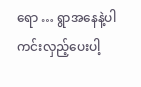ရော … ရွာအနေနဲ့ပါ ကင်းလှည့်ပေးပါ့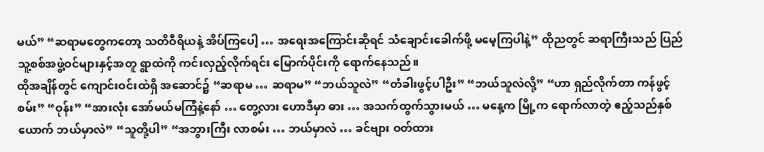မယ်” “ဆရာမတွေကတော့ သတိဝီရိယနဲ့ အိပ်ကြပေါ့ … အရေးအကြောင်းဆိုရင် သံချောင်းခေါက်ဖို့ မမေ့ကြပါနဲ့” ထိုညတွင် ဆရာကြီးသည် ပြည်သူ့စစ်အဖွဲ့ဝင်များနှင့်အတူ ရွာထဲကို ကင်းလှည့်လိုက်ရင်း မြောက်ပိုင်းကို ရောက်နေသည်။
ထိုအချိန်တွင် ကျောင်းဝင်းထဲရှိ အဆောင်၌ “ဆရာမ … ဆရာမ” “ဘယ်သူလဲ” “တံခါးဖွင့်ပါဦး” “ဘယ်သူလဲလို့” “ဟာ ရှည်လိုက်တာ ကန်ဖွင့်စမ်း” “ဝုန်း” “အားလုံး အော်မယ်မကြံနဲ့နော် … တွေ့လား ဟောဒီမှာ ဓား … အသက်ထွက်သွားမယ် … မနေ့က မြို့က ရောက်လာတဲ့ ဧည့်သည်နှစ်ယောက် ဘယ်မှာလဲ” “သူတို့ပါ” “အဘွားကြီး လာစမ်း … ဘယ်မှာလဲ … ခင်ဗျား ဝတ်ထား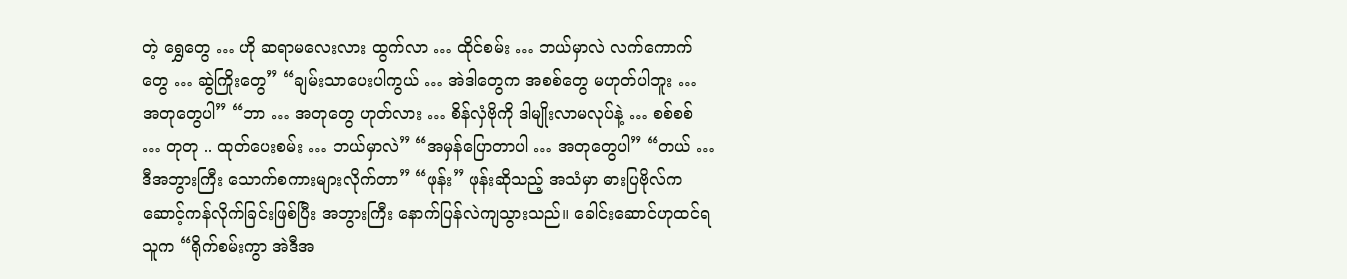တဲ့ ရွှေတွေ … ဟို ဆရာမလေးလား ထွက်လာ … ထိုင်စမ်း … ဘယ်မှာလဲ လက်ကောက်တွေ … ဆွဲကြိုးတွေ” “ချမ်းသာပေးပါကွယ် … အဲဒါတွေက အစစ်တွေ မဟုတ်ပါဘူး … အတုတွေပါ” “ဘာ … အတုတွေ ဟုတ်လား … စိန်လှံဗိုကို ဒါမျိုးလာမလုပ်နဲ့ … စစ်စစ် … တုတု .. ထုတ်ပေးစမ်း … ဘယ်မှာလဲ” “အမှန်ပြောတာပါ … အတုတွေပါ” “တယ် … ဒီအဘွားကြီး သောက်စကားများလိုက်တာ” “ဖုန်း” ဖုန်းဆိုသည့် အသံမှာ ဓားပြဗိုလ်က ဆောင့်ကန်လိုက်ခြင်းဖြစ်ပြီး အဘွားကြီး နောက်ပြန်လဲကျသွားသည်။ ခေါင်းဆောင်ဟုထင်ရသူက “ရိုက်စမ်းကွာ အဲဒီအ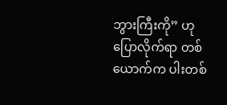ဘွားကြီးကို” ဟုပြောလိုက်ရာ တစ်ယောက်က ပါးတစ်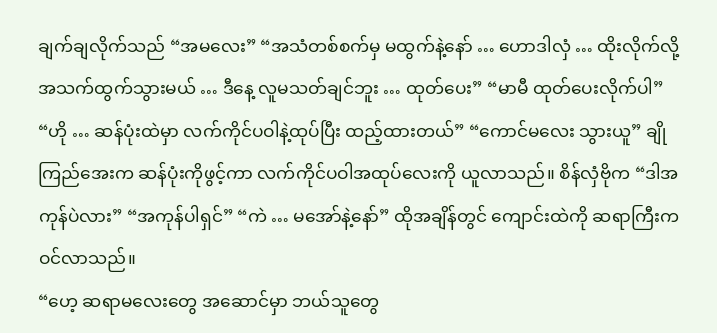ချက်ချလိုက်သည် “အမလေး” “အသံတစ်စက်မှ မထွက်နဲ့နော် … ဟောဒါလှံ … ထိုးလိုက်လို့ အသက်ထွက်သွားမယ် … ဒီနေ့ လူမသတ်ချင်ဘူး … ထုတ်ပေး” “မာမီ ထုတ်ပေးလိုက်ပါ” “ဟို … ဆန်ပုံးထဲမှာ လက်ကိုင်ပဝါနဲ့ထုပ်ပြီး ထည့်ထားတယ်” “ကောင်မလေး သွားယူ” ချိုကြည်အေးက ဆန်ပုံးကိုဖွင့်ကာ လက်ကိုင်ပဝါအထုပ်လေးကို ယူလာသည်။ စိန်လှံဗိုက “ဒါအကုန်ပဲလား” “အကုန်ပါရှင်” “ကဲ … မအော်နဲ့နော်” ထိုအချိန်တွင် ကျောင်းထဲကို ဆရာကြီးက ဝင်လာသည်။
“ဟေ့ ဆရာမလေးတွေ အဆောင်မှာ ဘယ်သူတွေ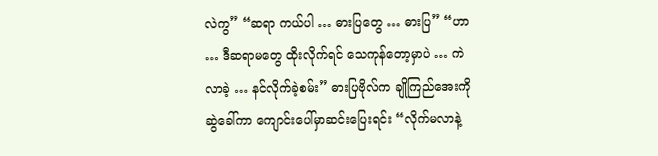လဲကွ” “ဆရာ ကယ်ပါ … ဓားပြတွေ … ဓားပြ” “ဟာ … ဒီဆရာမတွေ ထိုးလိုက်ရင် သေကုန်တော့မှာပဲ … ကဲ လာခဲ့ … နင်လိုက်ခဲ့စမ်း” ဓားပြဗိုလ်က ချိုကြည်အေးကို ဆွဲခေါ်ကာ ကျောင်းပေါ်မှာဆင်းပြေးရင်း “လိုက်မလာနဲ့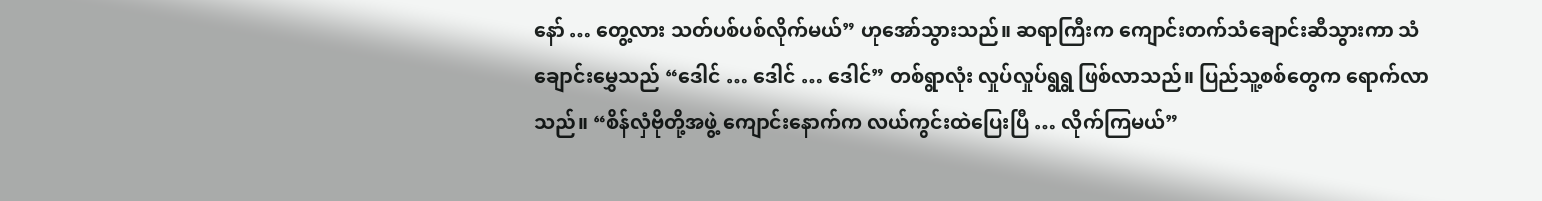နော် … တွေ့လား သတ်ပစ်ပစ်လိုက်မယ်” ဟုအော်သွားသည်။ ဆရာကြီးက ကျောင်းတက်သံချောင်းဆီသွားကာ သံချောင်းမွှေသည် “ဒေါင် … ဒေါင် … ဒေါင်” တစ်ရွာလုံး လှုပ်လှုပ်ရွရွ ဖြစ်လာသည်။ ပြည်သူ့စစ်တွေက ရောက်လာသည်။ “စိန်လှံဗိုတို့အဖွဲ့ ကျောင်းနောက်က လယ်ကွင်းထဲပြေးပြီ … လိုက်ကြမယ်”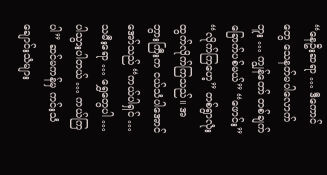“နေဦးဆရာ … ဒီကောင်တွေ သေနတ်မပါလောက်ဘူး … ကျွန်တော် တစ်ချက် ခြောက်ပစ်မယ်” “ဖောင်း” “လိုက်ကြဟေ့” တစ်ရွာလုံးထွက်လိုက်ကြသည်။ အဘွားကြီးက ငယ်သံပါအောင် အော်သည် “ကယ်ပါရှင် … သမီးရော … ရွှေတွေပါ … ပါသွားပါတယ် … ကယ်ကြပါ” ဆင်မကန်မှ ကင်းသံချောင်းသံများ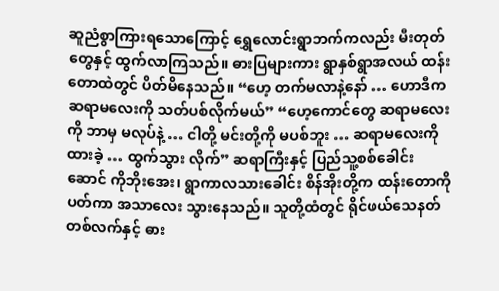ဆူညံစွာကြားရသောကြောင့် ရွှေလောင်းရွာဘက်ကလည်း မီးတုတ်တွေနှင့် ထွက်လာကြသည်။ ဓားပြများကား ရွာနှစ်ရွာအလယ် ထန်းတောထဲတွင် ပိတ်မိနေသည်။ “ဟေ့ တက်မလာနဲ့နော် … ဟောဒီက ဆရာမလေးကို သတ်ပစ်လိုက်မယ်” “ဟေ့ကောင်တွေ ဆရာမလေးကို ဘာမှ မလုပ်နဲ့ … ငါတို့ မင်းတို့ကို မပစ်ဘူး … ဆရာမလေးကို ထားခဲ့ … ထွက်သွား လိုက်” ဆရာကြီးနှင့် ပြည်သူ့စစ်ခေါင်းဆောင် ကိုဘိုးအေး၊ ရွာကာလသားခေါင်း စိန်အိုးတို့က ထန်းတောကိုပတ်ကာ အသာလေး သွားနေသည်။ သူတို့ထံတွင် ရိုင်ဖယ်သေနတ်တစ်လက်နှင့် ဓား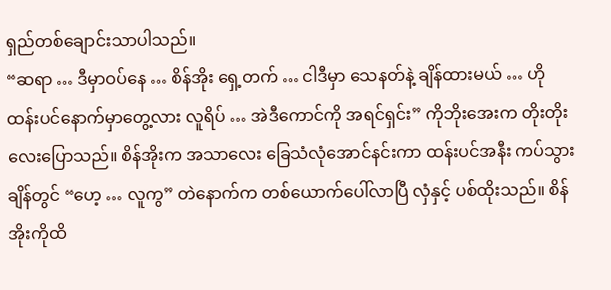ရှည်တစ်ချောင်းသာပါသည်။
“ဆရာ … ဒီမှာဝပ်နေ … စိန်အိုး ရှေ့တက် … ငါဒီမှာ သေနတ်နဲ့ ချိန်ထားမယ် … ဟိုထန်းပင်နောက်မှာတွေ့လား လူရိပ် … အဲဒီကောင်ကို အရင်ရှင်း” ကိုဘိုးအေးက တိုးတိုးလေးပြောသည်။ စိန်အိုးက အသာလေး ခြေသံလုံအောင်နင်းကာ ထန်းပင်အနီး ကပ်သွားချိန်တွင် “ဟေ့ … လူကွ” တဲနောက်က တစ်ယောက်ပေါ်လာပြီ လှံနှင့် ပစ်ထိုးသည်။ စိန်အိုးကိုထိ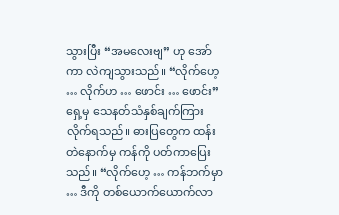သွားပြီး “အမလေးဗျ” ဟု အော်ကာ လဲကျသွားသည်။ “လိုက်ဟေ့ … လိုက်ဟ … ဖောင်း … ဖောင်း” ရှေ့မှ သေနတ်သံနှစ်ချက်ကြားလိုက်ရသည်။ ဓားပြတွေက ထန်းတဲနောက်မှ ကန်ကို ပတ်ကာပြေးသည်။ “လိုက်ဟေ့ … ကန်ဘက်မှာ … ဒီကို တစ်ယောက်ယောက်လာ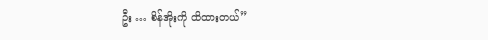ဦး … စိန်အိုးကို ထိထားတယ်”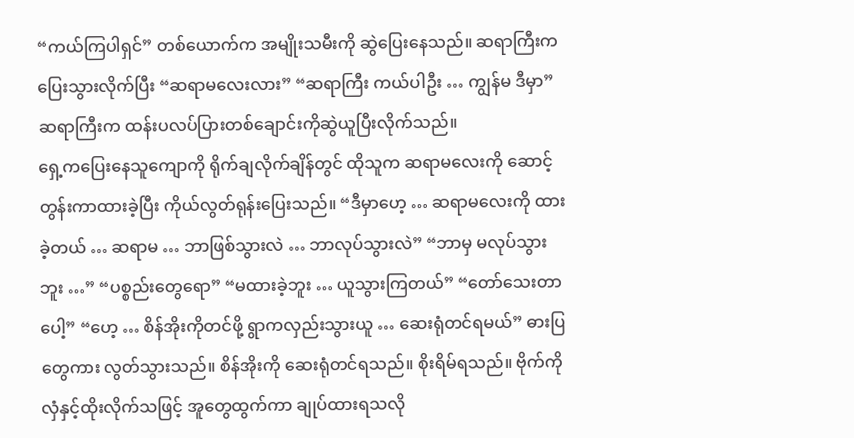“ကယ်ကြပါရှင်” တစ်ယောက်က အမျိုးသမီးကို ဆွဲပြေးနေသည်။ ဆရာကြီးက ပြေးသွားလိုက်ပြီး “ဆရာမလေးလား” “ဆရာကြီး ကယ်ပါဦး … ကျွန်မ ဒီမှာ” ဆရာကြီးက ထန်းပလပ်ပြားတစ်ချောင်းကိုဆွဲယူပြီးလိုက်သည်။
ရှေ့ကပြေးနေသူကျောကို ရိုက်ချလိုက်ချိန်တွင် ထိုသူက ဆရာမလေးကို ဆောင့်တွန်းကာထားခဲ့ပြီး ကိုယ်လွတ်ရုန်းပြေးသည်။ “ဒီမှာဟေ့ … ဆရာမလေးကို ထားခဲ့တယ် … ဆရာမ … ဘာဖြစ်သွားလဲ … ဘာလုပ်သွားလဲ” “ဘာမှ မလုပ်သွားဘူး …” “ပစ္စည်းတွေရော” “မထားခဲ့ဘူး … ယူသွားကြတယ်” “တော်သေးတာပေါ့” “ဟေ့ … စိန်အိုးကိုတင်ဖို့ ရွာကလှည်းသွားယူ … ဆေးရုံတင်ရမယ်” ဓားပြတွေကား လွတ်သွားသည်။ စိန်အိုးကို ဆေးရုံတင်ရသည်။ စိုးရိမ်ရသည်။ ဗိုက်ကိုလှံနှင့်ထိုးလိုက်သဖြင့် အူတွေထွက်ကာ ချုပ်ထားရသလို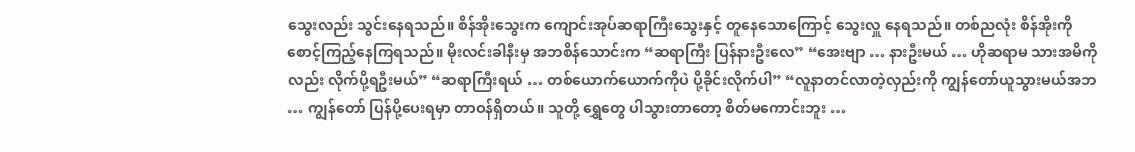သွေးလည်း သွင်းနေရသည်။ စိန်အိုးသွေးက ကျောင်းအုပ်ဆရာကြီးသွေးနှင့် တူနေသောကြောင့် သွေးလှူ နေရသည်။ တစ်ညလုံး စိန်အိုးကို စောင့်ကြည့်နေကြရသည်။ မိုးလင်းခါနီးမှ အဘစိန်သောင်းက “ဆရာကြီး ပြန်နားဦးလေ” “အေးဗျာ … နားဦးမယ် … ဟိုဆရာမ သားအမိကိုလည်း လိုက်ပို့ရဦးမယ်” “ဆရာကြီးရယ် … တစ်ယောက်ယောက်ကိုပဲ ပို့ခိုင်းလိုက်ပါ” “လူနာတင်လာတဲ့လှည်းကို ကျွန်တော်ယူသွားမယ်အဘ … ကျွန်တော် ပြန်ပို့ပေးရမှာ တာဝန်ရှိတယ်။ သူတို့ ရွှေတွေ ပါသွားတာတော့ စိတ်မကောင်းဘူး …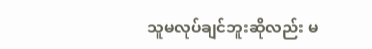သူမလုပ်ချင်ဘူးဆိုလည်း မ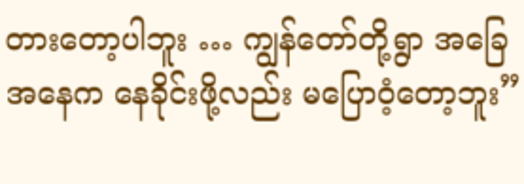တားတော့ပါဘူး … ကျွန်တော်တို့ရွာ အခြေအနေက နေခိုင်းဖို့လည်း မပြောဝံ့တော့ဘူး”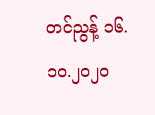တင်ညွန့် ၁၆.၁၀.၂၀၂၀